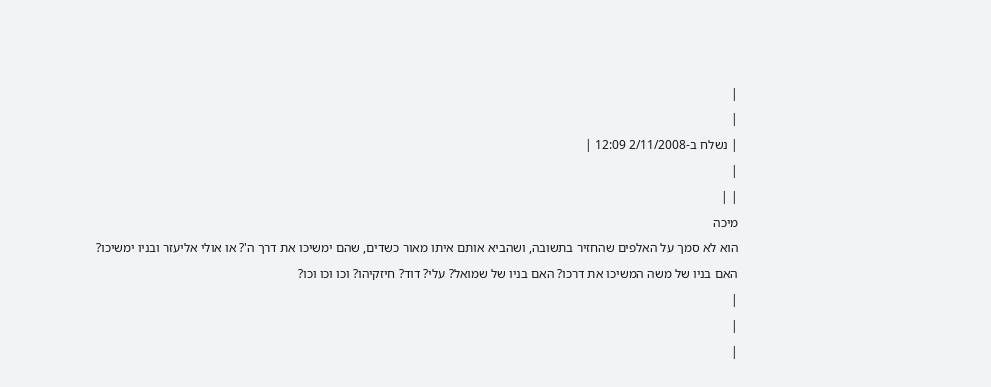|
|
| נשלח ב-2/11/2008 12:09 |
|
| |
מיכה
הוא לא סמך על האלפים שהחזיר בתשובה, ושהביא אותם איתו מאור כשדים, שהם ימשיכו את דרך ה'? או אולי אליעזר ובניו ימשיכו?
האם בניו של משה המשיכו את דרכו? האם בניו של שמואל? עלי? דוד? חיזקיהו? וכו וכו וכו?
|
|
|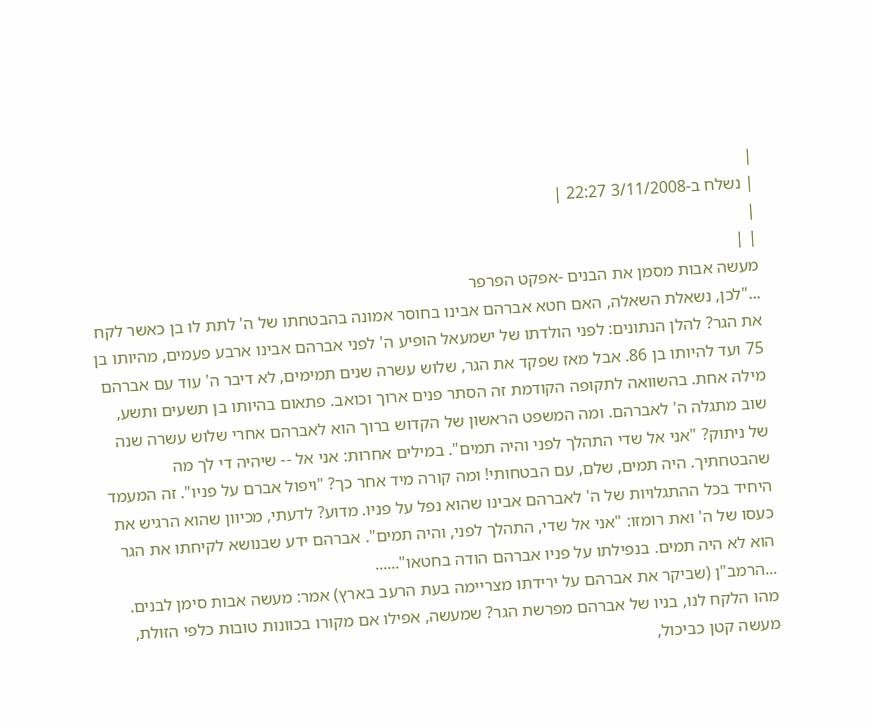|
| נשלח ב-3/11/2008 22:27 |
|
| |
מעשה אבות מסמן את הבנים -אפקט הפרפר
..."לכן, נשאלת השאלה, האם חטא אברהם אבינו בחוסר אמונה בהבטחתו של ה' לתת לו בן כאשר לקח את הגר? להלן הנתונים: לפני הולדתו של ישמעאל הופיע ה' לפני אברהם אבינו ארבע פעמים, מהיותו בן 75 ועד להיותו בן 86. אבל מאז שפקד את הגר, שלוש עשרה שנים תמימים, לא דיבר ה' עוד עם אברהם מילה אחת. בהשוואה לתקופה הקודמת זה הסתר פנים ארוך וכואב. פתאום בהיותו בן תשעים ותשע, שוב מתגלה ה' לאברהם. ומה המשפט הראשון של הקדוש ברוך הוא לאברהם אחרי שלוש עשרה שנה של ניתוק? "אני אל שדי התהלך לפני והיה תמים". במילים אחרות: אני אל -- שיהיה די לך מה שהבטחתיך. היה תמים, שלם, עם הבטחותי! ומה קורה מיד אחר כך? "ויפול אברם על פניו". זה המעמד היחיד בכל ההתגלויות של ה' לאברהם אבינו שהוא נפל על פניו. מדוע? לדעתי, מכיוון שהוא הרגיש את כעסו של ה' ואת רומזו: "אני אל שדי, התהלך לפני, והיה תמים". אברהם ידע שבנושא לקיחתו את הגר הוא לא היה תמים. בנפילתו על פניו אברהם הודה בחטאו"......
...הרמב"ן (שביקר את אברהם על ירידתו מצריימה בעת הרעב בארץ) אמר: מעשה אבות סימן לבנים. מהו הלקח לנו, בניו של אברהם מפרשת הגר? שמעשה, אפילו אם מקורו בכוונות טובות כלפי הזולת, מעשה קטן כביכול,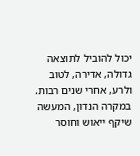יכול להוביל לתוצאה גדולה, אדירה, לטוב ולרע, אחרי שנים רבות. במקרה הנדון, המעשה שיקף ייאוש וחוסר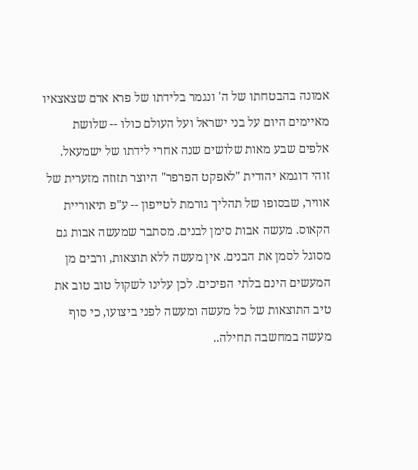אמונה בהבטחתו של ה' ונגמר בלידתו של פרא אדם שצאצאיו מאיימים היום על בני ישראל ועל העולם כולו -- שלושת אלפים שבע מאות שלושים שנה אחרי לידתו של ישמעאל. זוהי דוגמא יהודית "לאפקט הפרפר" היוצר תזוזה מזערית של אוויר, שבסופו של תהליך גורמת לטייפון -- ע"פ תיאוריית הקאוס. מעשה אבות סימן לבנים. מסתבר שמעשה אבות גם מסוגל לסמן את הבנים. אין מעשה ללא תוצאות, ורבים מן המעשים הינם בלתי הפיכים. לכן עלינו לשקול טוב טוב את טיב התוצאות של כל מעשה ומעשה לפני ביצועו, כי סוף מעשה במחשבה תחילה..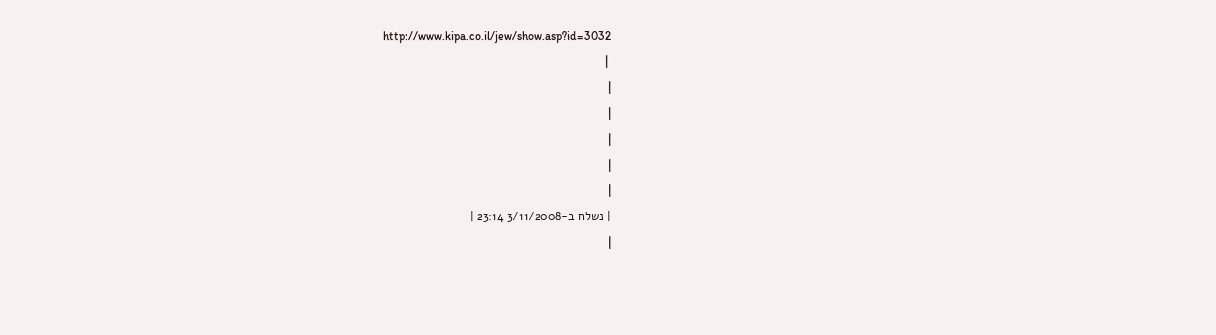http://www.kipa.co.il/jew/show.asp?id=3032
 |
|
|
|
|
|
| נשלח ב-3/11/2008 23:14 |
|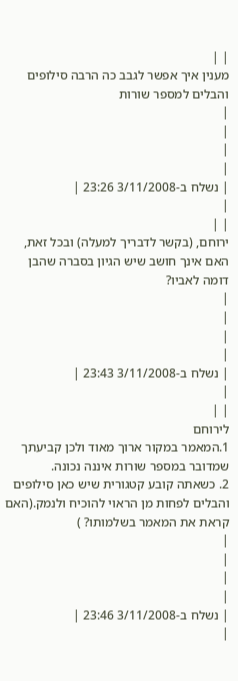| |
מענין איך אפשר לגבב כה הרבה סילופים והבלים למספר שורות
|
|
|
|
| נשלח ב-3/11/2008 23:26 |
|
| |
ירוחם, (בקשר לדבריך למעלה) ובכל זאת, האם אינך חושב שיש הגיון בסברה שהבן דומה לאביו?
|
|
|
|
| נשלח ב-3/11/2008 23:43 |
|
| |
לירוחם
1.המאמר במקור ארוך מאוד ולכן קביעתך שמדובר במספר שורות איננה נכונה.
2. כשאתה קובע קטגורית שיש כאן סילופים והבלים לפחות מן הראוי להוכיח ולנמק.(האם קראת את המאמר בשלמותו? )
|
|
|
|
| נשלח ב-3/11/2008 23:46 |
|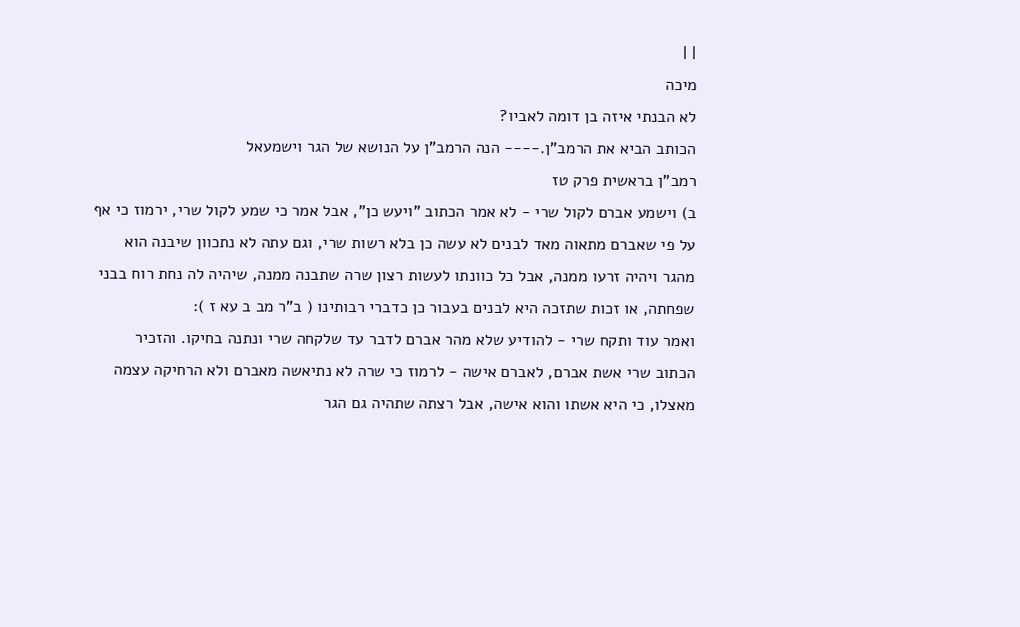| |
מיכה
לא הבנתי איזה בן דומה לאביו?
הכותב הביא את הרמב"ן.---- הנה הרמב"ן על הנושא של הגר וישמעאל
רמב"ן בראשית פרק טז
ב) וישמע אברם לקול שרי - לא אמר הכתוב "ויעש כן", אבל אמר כי שמע לקול שרי, ירמוז כי אף על פי שאברם מתאוה מאד לבנים לא עשה כן בלא רשות שרי, וגם עתה לא נתכוון שיבנה הוא מהגר ויהיה זרעו ממנה, אבל כל כוונתו לעשות רצון שרה שתבנה ממנה, שיהיה לה נחת רוח בבני שפחתה, או זכות שתזכה היא לבנים בעבור כן כדברי רבותינו ( ב"ר מב ב עא ז ):
ואמר עוד ותקח שרי - להודיע שלא מהר אברם לדבר עד שלקחה שרי ונתנה בחיקו. והזכיר הכתוב שרי אשת אברם, לאברם אישה - לרמוז כי שרה לא נתיאשה מאברם ולא הרחיקה עצמה מאצלו, כי היא אשתו והוא אישה, אבל רצתה שתהיה גם הגר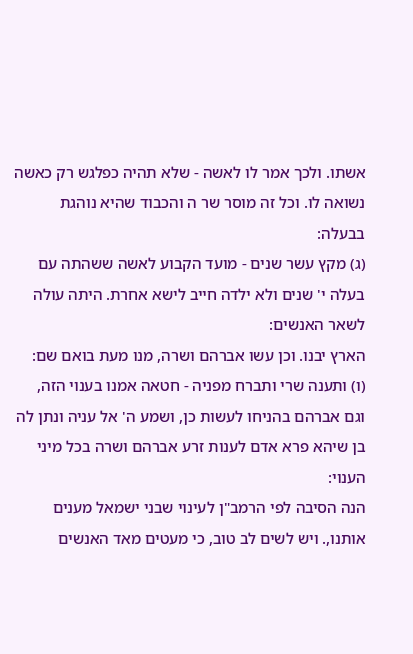אשתו. ולכך אמר לו לאשה - שלא תהיה כפלגש רק כאשה נשואה לו. וכל זה מוסר שר ה והכבוד שהיא נוהגת בבעלה:
(ג) מקץ עשר שנים - מועד הקבוע לאשה ששהתה עם בעלה י' שנים ולא ילדה חייב לישא אחרת. היתה עולה לשאר האנשים:
הארץ יבנו. וכן עשו אברהם ושרה, מנו מעת בואם שם:
(ו) ותענה שרי ותברח מפניה - חטאה אמנו בענוי הזה, וגם אברהם בהניחו לעשות כן, ושמע ה' אל עניה ונתן לה בן שיהא פרא אדם לענות זרע אברהם ושרה בכל מיני הענוי:
הנה הסיבה לפי הרמב"ן לעינוי שבני ישמאל מענים אותנו,. ויש לשים לב טוב, כי מעטים מאד האנשים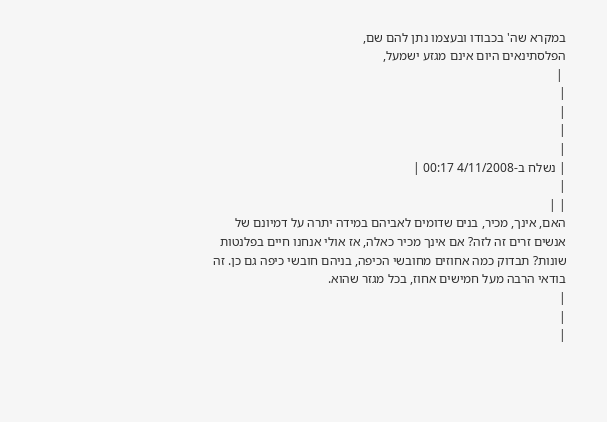במקרא שה' בכבודו ובעצמו נתן להם שם,
הפלסתינאים היום אינם מגזע ישמעל,
 |
|
|
|
|
| נשלח ב-4/11/2008 00:17 |
|
| |
האם, אינך, מכיר, בנים שדומים לאביהם במידה יתרה על דמיונם של אנשים זרים זה לזה? אם אינך מכיר כאלה, אז אולי אנחנו חיים בפלנטות שונות? תבדוק כמה אחוזים מחובשי הכיפה, בניהם חובשי כיפה גם כן. זה בודאי הרבה מעל חמישים אחוז, בכל מגזר שהוא.
|
|
|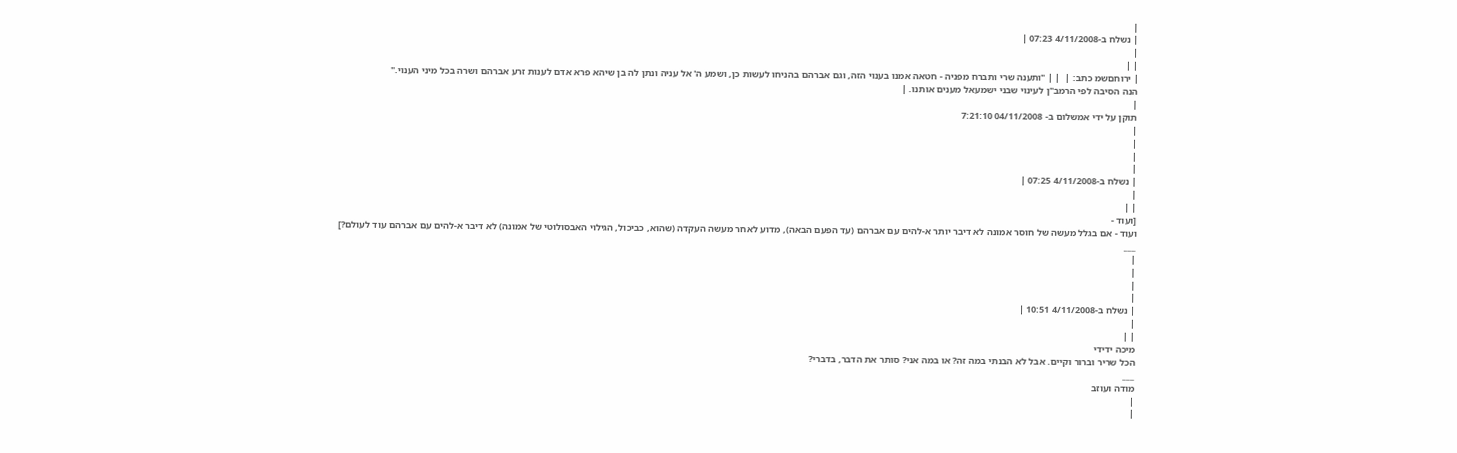|
| נשלח ב-4/11/2008 07:23 |
|
| |
| ירוחםשמ כתב: |  | | "ותענה שרי ותברח מפניה - חטאה אמנו בענוי הזה, וגם אברהם בהניחו לעשות כן, ושמע ה' אל עניה ונתן לה בן שיהא פרא אדם לענות זרע אברהם ושרה בכל מיני הענוי."
הנה הסיבה לפי הרמב"ן לעינוי שבני ישמעאל מענים אותנו. |
|
תוקן על ידי אמשלום ב- 04/11/2008 7:21:10
|
|
|
|
| נשלח ב-4/11/2008 07:25 |
|
| |
[ועוד -
ועוד - אם בגלל מעשה של חוסר אמונה לא דיבר יותר א-להים עם אברהם (עד הפעם הבאה), מדוע לאחר מעשה העקדה (שהוא, כביכול, הגילוי האבסולוטי של אמונה) לא דיבר א-להים עם אברהם עוד לעולם?]
___
|
|
|
|
| נשלח ב-4/11/2008 10:51 |
|
| |
מיכה ידידי
הכל שריר וברור וקיים. אבל לא הבנתי במה זה? או במה אני? סותר את הדבר, בדברי?
___
מודה ועוזב
|
|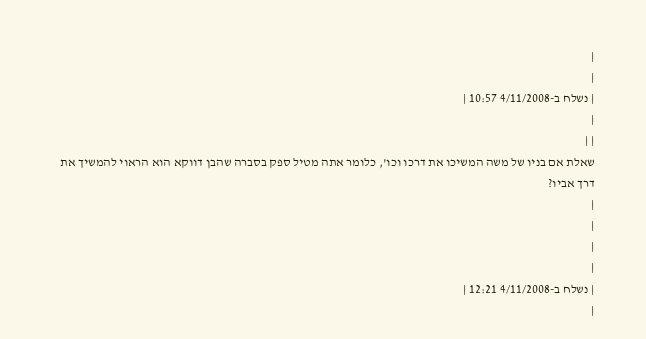|
|
| נשלח ב-4/11/2008 10:57 |
|
| |
שאלת אם בניו של משה המשיכו את דרכו וכו', כלומר אתה מטיל ספק בסברה שהבן דווקא הוא הראוי להמשיך את דרך אביו?
|
|
|
|
| נשלח ב-4/11/2008 12:21 |
|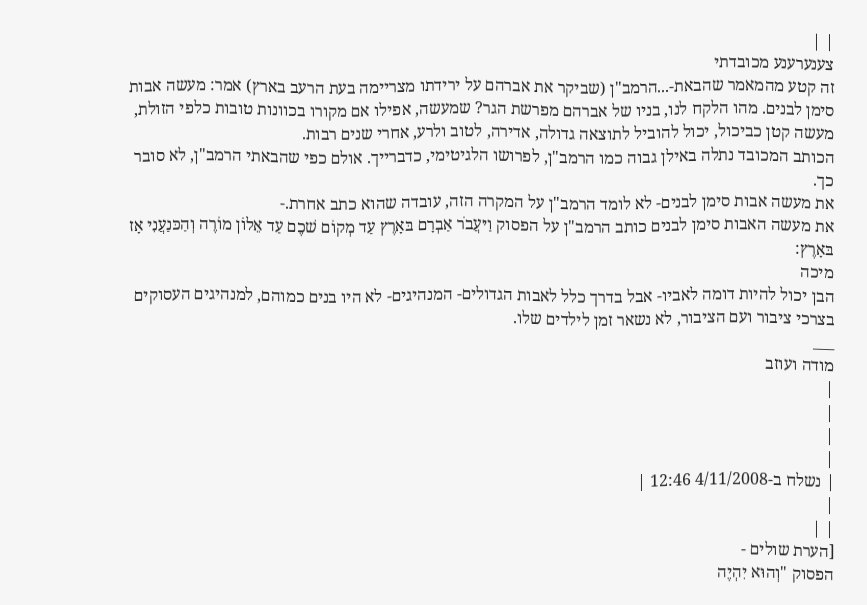| |
צענערענע מכובדתי
זה קטע מהמאמר שהבאת-...הרמב"ן (שביקר את אברהם על ירידתו מצריימה בעת הרעב בארץ) אמר: מעשה אבות סימן לבנים. מהו הלקח לנו, בניו של אברהם מפרשת הגר? שמעשה, אפילו אם מקורו בכוונות טובות כלפי הזולת, מעשה קטן כביכול, יכול להוביל לתוצאה גדולה, אדירה, לטוב ולרע, אחרי שנים רבות.
הכותב המכובד נתלה באילן גבוה כמו הרמב"ן, לפרושו הלגיטימי, כדברייך. אולם כפי שהבאתי הרמב"ן, לא סובר כך.
את מעשה אבות סימן לבנים- לא לומד הרמב"ן על המקרה הזה, עובדה שהוא כתב אחרת.-
את מעשה האבות סימן לבנים כותב הרמב"ן על הפסוק וַיּעֲבֹר אַבְרָם בּאָרֶץ עַד מְקוֹם שׁכֶם עַד אֵלוֹן מוֹרֶה וְהַכּנַעֲנִי אָז בּאָרֶץ:
מיכה
הבן יכול להיות דומה לאביו- אבל בדרך כלל לאבות הגדולים- המנהיגים- לא היו בנים כמוהם, למנהיגים העסוקים בצרכי ציבור ועם הציבור, לא נשאר זמן לילדים שלו.
___
מודה ועוזב
|
|
|
|
| נשלח ב-4/11/2008 12:46 |
|
| |
[הערת שולים -
הפסוק "וְהוּא יִהְיֶה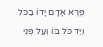פֶּרֶא אָדָם יָדוֹ בַכֹּל וְיַד כֹּל בּוֹ וְעַל פְּנֵי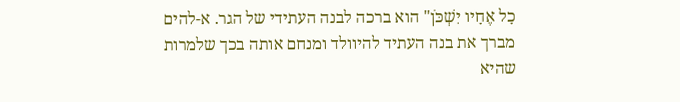כָל אֶחָיו יִשְׁכֹּן" הוא ברכה לבנה העתידי של הגר. א-להים מברך את בנה העתיד להיוולד ומנחם אותה בכך שלמרות שהיא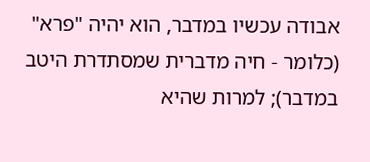אבודה עכשיו במדבר, הוא יהיה "פרא" (כלומר - חיה מדברית שמסתדרת היטב במדבר); למרות שהיא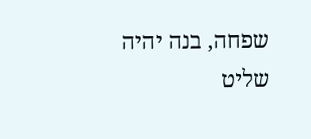שפחה, בנה יהיה שליט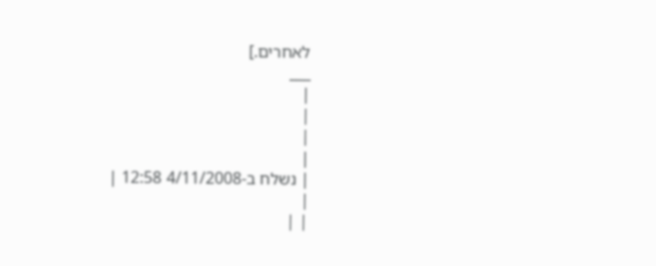לאחרים.]
___
|
|
|
|
| נשלח ב-4/11/2008 12:58 |
|
| |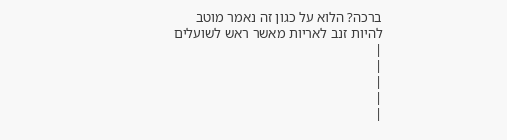ברכה? הלוא על כגון זה נאמר מוטב להיות זנב לאריות מאשר ראש לשועלים
|
|
|
|
|